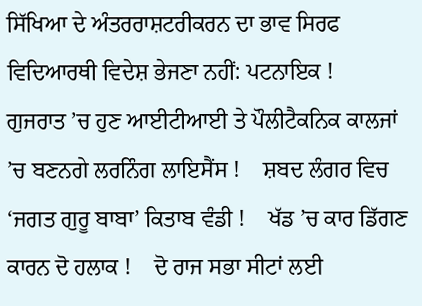ਸਿੱਖਿਆ ਦੇ ਅੰਤਰਰਾਸ਼ਟਰੀਕਰਨ ਦਾ ਭਾਵ ਸਿਰਫ ਵਿਦਿਆਰਥੀ ਵਿਦੇਸ਼ ਭੇਜਣਾ ਨਹੀਂ: ਪਟਨਾਇਕ !    ਗੁਜਰਾਤ ’ਚ ਹੁਣ ਆਈਟੀਆਈ ਤੇ ਪੌਲੀਟੈਕਨਿਕ ਕਾਲਜਾਂ ’ਚ ਬਣਨਗੇ ਲਰਨਿੰਗ ਲਾਇਸੈਂਸ !    ਸ਼ਬਦ ਲੰਗਰ ਵਿਚ ‘ਜਗਤ ਗੁਰੂ ਬਾਬਾ’ ਕਿਤਾਬ ਵੰਡੀ !    ਖੱਡ ’ਚ ਕਾਰ ਡਿੱਗਣ ਕਾਰਨ ਦੋ ਹਲਾਕ !    ਦੋ ਰਾਜ ਸਭਾ ਸੀਟਾਂ ਲਈ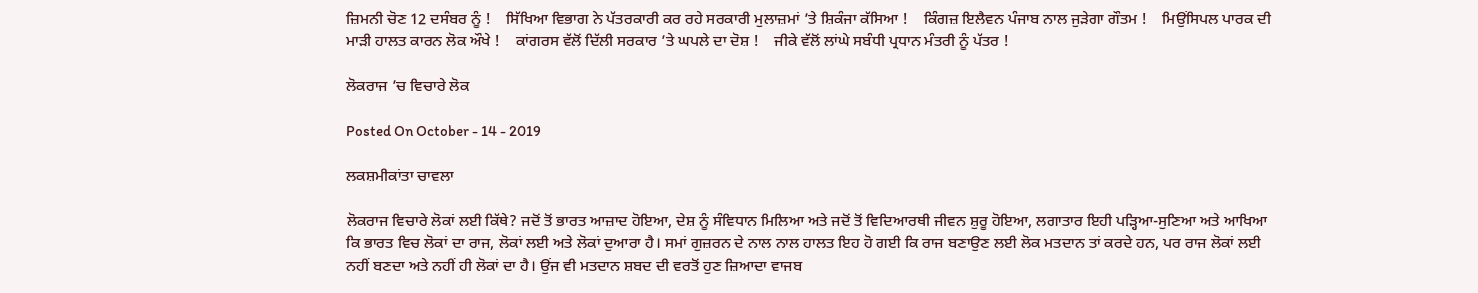ਜ਼ਿਮਨੀ ਚੋਣ 12 ਦਸੰਬਰ ਨੂੰ !    ਸਿੱਖਿਆ ਵਿਭਾਗ ਨੇ ਪੱਤਰਕਾਰੀ ਕਰ ਰਹੇ ਸਰਕਾਰੀ ਮੁਲਾਜ਼ਮਾਂ ’ਤੇ ਸ਼ਿਕੰਜਾ ਕੱਸਿਆ !    ਕਿੰਗਜ਼ ਇਲੈਵਨ ਪੰਜਾਬ ਨਾਲ ਜੁੜੇਗਾ ਗੌਤਮ !    ਮਿਉਂਸਿਪਲ ਪਾਰਕ ਦੀ ਮਾੜੀ ਹਾਲਤ ਕਾਰਨ ਲੋਕ ਔਖੇ !    ਕਾਂਗਰਸ ਵੱਲੋਂ ਦਿੱਲੀ ਸਰਕਾਰ ’ਤੇ ਘਪਲੇ ਦਾ ਦੋਸ਼ !    ਜੀਕੇ ਵੱਲੋਂ ਲਾਂਘੇ ਸਬੰਧੀ ਪ੍ਰਧਾਨ ਮੰਤਰੀ ਨੂੰ ਪੱਤਰ !

ਲੋਕਰਾਜ ’ਚ ਵਿਚਾਰੇ ਲੋਕ

Posted On October - 14 - 2019

ਲਕਸ਼ਮੀਕਾਂਤਾ ਚਾਵਲਾ

ਲੋਕਰਾਜ ਵਿਚਾਰੇ ਲੋਕਾਂ ਲਈ ਕਿੱਥੇ? ਜਦੋਂ ਤੋਂ ਭਾਰਤ ਆਜ਼ਾਦ ਹੋਇਆ, ਦੇਸ਼ ਨੂੰ ਸੰਵਿਧਾਨ ਮਿਲਿਆ ਅਤੇ ਜਦੋਂ ਤੋਂ ਵਿਦਿਆਰਥੀ ਜੀਵਨ ਸ਼ੁਰੂ ਹੋਇਆ, ਲਗਾਤਾਰ ਇਹੀ ਪੜ੍ਹਿਆ-ਸੁਣਿਆ ਅਤੇ ਆਖਿਆ ਕਿ ਭਾਰਤ ਵਿਚ ਲੋਕਾਂ ਦਾ ਰਾਜ, ਲੋਕਾਂ ਲਈ ਅਤੇ ਲੋਕਾਂ ਦੁਆਰਾ ਹੈ। ਸਮਾਂ ਗੁਜ਼ਰਨ ਦੇ ਨਾਲ ਨਾਲ ਹਾਲਤ ਇਹ ਹੋ ਗਈ ਕਿ ਰਾਜ ਬਣਾਉਣ ਲਈ ਲੋਕ ਮਤਦਾਨ ਤਾਂ ਕਰਦੇ ਹਨ, ਪਰ ਰਾਜ ਲੋਕਾਂ ਲਈ ਨਹੀਂ ਬਣਦਾ ਅਤੇ ਨਹੀਂ ਹੀ ਲੋਕਾਂ ਦਾ ਹੈ। ਉਂਜ ਵੀ ਮਤਦਾਨ ਸ਼ਬਦ ਦੀ ਵਰਤੋਂ ਹੁਣ ਜ਼ਿਆਦਾ ਵਾਜਬ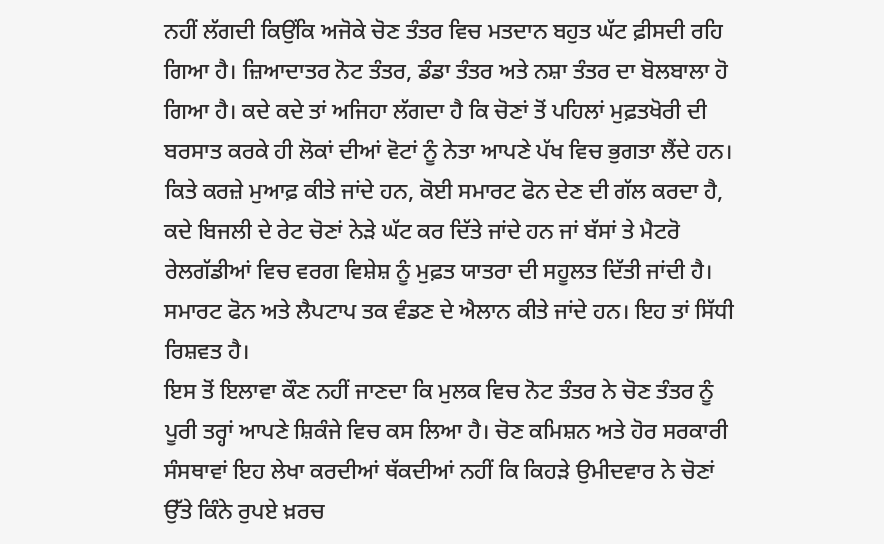ਨਹੀਂ ਲੱਗਦੀ ਕਿਉਂਕਿ ਅਜੋਕੇ ਚੋਣ ਤੰਤਰ ਵਿਚ ਮਤਦਾਨ ਬਹੁਤ ਘੱਟ ਫ਼ੀਸਦੀ ਰਹਿ ਗਿਆ ਹੈ। ਜ਼ਿਆਦਾਤਰ ਨੋਟ ਤੰਤਰ, ਡੰਡਾ ਤੰਤਰ ਅਤੇ ਨਸ਼ਾ ਤੰਤਰ ਦਾ ਬੋਲਬਾਲਾ ਹੋ ਗਿਆ ਹੈ। ਕਦੇ ਕਦੇ ਤਾਂ ਅਜਿਹਾ ਲੱਗਦਾ ਹੈ ਕਿ ਚੋਣਾਂ ਤੋਂ ਪਹਿਲਾਂ ਮੁਫ਼ਤਖੋਰੀ ਦੀ ਬਰਸਾਤ ਕਰਕੇ ਹੀ ਲੋਕਾਂ ਦੀਆਂ ਵੋਟਾਂ ਨੂੰ ਨੇਤਾ ਆਪਣੇ ਪੱਖ ਵਿਚ ਭੁਗਤਾ ਲੈਂਦੇ ਹਨ। ਕਿਤੇ ਕਰਜ਼ੇ ਮੁਆਫ਼ ਕੀਤੇ ਜਾਂਦੇ ਹਨ, ਕੋਈ ਸਮਾਰਟ ਫੋਨ ਦੇਣ ਦੀ ਗੱਲ ਕਰਦਾ ਹੈ, ਕਦੇ ਬਿਜਲੀ ਦੇ ਰੇਟ ਚੋਣਾਂ ਨੇੜੇ ਘੱਟ ਕਰ ਦਿੱਤੇ ਜਾਂਦੇ ਹਨ ਜਾਂ ਬੱਸਾਂ ਤੇ ਮੈਟਰੋ ਰੇਲਗੱਡੀਆਂ ਵਿਚ ਵਰਗ ਵਿਸ਼ੇਸ਼ ਨੂੰ ਮੁਫ਼ਤ ਯਾਤਰਾ ਦੀ ਸਹੂਲਤ ਦਿੱਤੀ ਜਾਂਦੀ ਹੈ। ਸਮਾਰਟ ਫੋਨ ਅਤੇ ਲੈਪਟਾਪ ਤਕ ਵੰਡਣ ਦੇ ਐਲਾਨ ਕੀਤੇ ਜਾਂਦੇ ਹਨ। ਇਹ ਤਾਂ ਸਿੱਧੀ ਰਿਸ਼ਵਤ ਹੈ।
ਇਸ ਤੋਂ ਇਲਾਵਾ ਕੌਣ ਨਹੀਂ ਜਾਣਦਾ ਕਿ ਮੁਲਕ ਵਿਚ ਨੋਟ ਤੰਤਰ ਨੇ ਚੋਣ ਤੰਤਰ ਨੂੰ ਪੂਰੀ ਤਰ੍ਹਾਂ ਆਪਣੇ ਸ਼ਿਕੰਜੇ ਵਿਚ ਕਸ ਲਿਆ ਹੈ। ਚੋਣ ਕਮਿਸ਼ਨ ਅਤੇ ਹੋਰ ਸਰਕਾਰੀ ਸੰਸਥਾਵਾਂ ਇਹ ਲੇਖਾ ਕਰਦੀਆਂ ਥੱਕਦੀਆਂ ਨਹੀਂ ਕਿ ਕਿਹੜੇ ਉਮੀਦਵਾਰ ਨੇ ਚੋਣਾਂ ਉੱਤੇ ਕਿੰਨੇ ਰੁਪਏ ਖ਼ਰਚ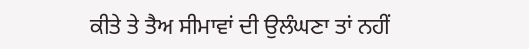ਕੀਤੇ ਤੇ ਤੈਅ ਸੀਮਾਵਾਂ ਦੀ ਉਲੰਘਣਾ ਤਾਂ ਨਹੀਂ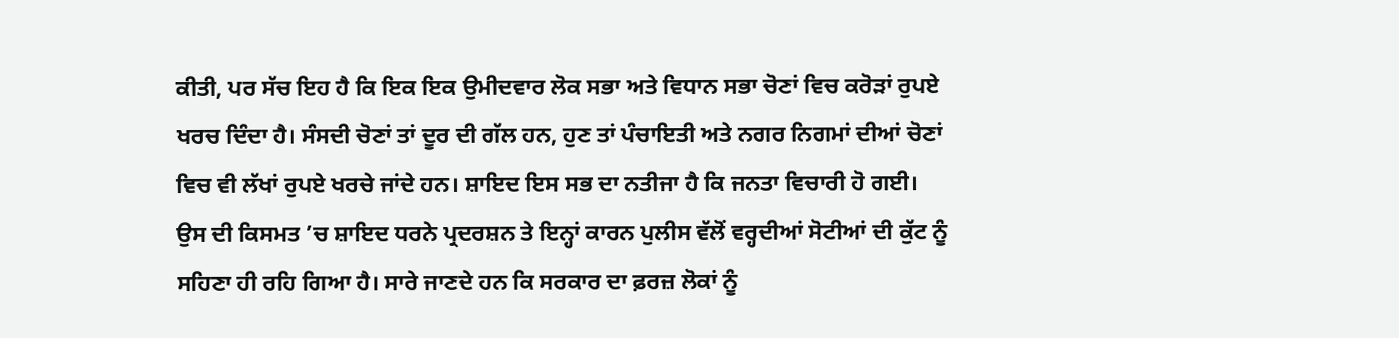ਕੀਤੀ, ਪਰ ਸੱਚ ਇਹ ਹੈ ਕਿ ਇਕ ਇਕ ਉਮੀਦਵਾਰ ਲੋਕ ਸਭਾ ਅਤੇ ਵਿਧਾਨ ਸਭਾ ਚੋਣਾਂ ਵਿਚ ਕਰੋੜਾਂ ਰੁਪਏ ਖਰਚ ਦਿੰਦਾ ਹੈ। ਸੰਸਦੀ ਚੋਣਾਂ ਤਾਂ ਦੂਰ ਦੀ ਗੱਲ ਹਨ, ਹੁਣ ਤਾਂ ਪੰਚਾਇਤੀ ਅਤੇ ਨਗਰ ਨਿਗਮਾਂ ਦੀਆਂ ਚੋਣਾਂ ਵਿਚ ਵੀ ਲੱਖਾਂ ਰੁਪਏ ਖਰਚੇ ਜਾਂਦੇ ਹਨ। ਸ਼ਾਇਦ ਇਸ ਸਭ ਦਾ ਨਤੀਜਾ ਹੈ ਕਿ ਜਨਤਾ ਵਿਚਾਰੀ ਹੋ ਗਈ। ਉਸ ਦੀ ਕਿਸਮਤ ’ਚ ਸ਼ਾਇਦ ਧਰਨੇ ਪ੍ਰਦਰਸ਼ਨ ਤੇ ਇਨ੍ਹਾਂ ਕਾਰਨ ਪੁਲੀਸ ਵੱਲੋਂ ਵਰ੍ਹਦੀਆਂ ਸੋਟੀਆਂ ਦੀ ਕੁੱਟ ਨੂੰ ਸਹਿਣਾ ਹੀ ਰਹਿ ਗਿਆ ਹੈ। ਸਾਰੇ ਜਾਣਦੇ ਹਨ ਕਿ ਸਰਕਾਰ ਦਾ ਫ਼ਰਜ਼ ਲੋਕਾਂ ਨੂੰ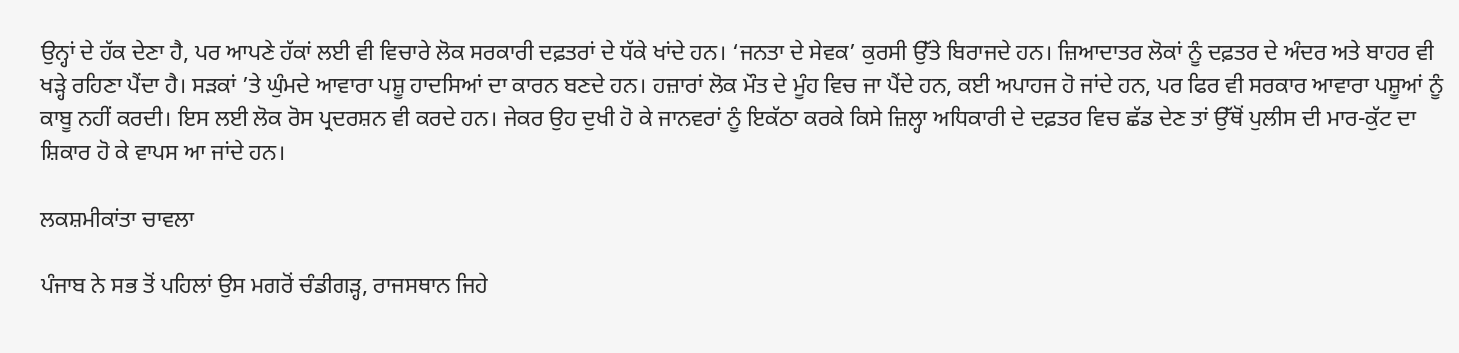ਉਨ੍ਹਾਂ ਦੇ ਹੱਕ ਦੇਣਾ ਹੈ, ਪਰ ਆਪਣੇ ਹੱਕਾਂ ਲਈ ਵੀ ਵਿਚਾਰੇ ਲੋਕ ਸਰਕਾਰੀ ਦਫ਼ਤਰਾਂ ਦੇ ਧੱਕੇ ਖਾਂਦੇ ਹਨ। ‘ਜਨਤਾ ਦੇ ਸੇਵਕ’ ਕੁਰਸੀ ਉੱਤੇ ਬਿਰਾਜਦੇ ਹਨ। ਜ਼ਿਆਦਾਤਰ ਲੋਕਾਂ ਨੂੰ ਦਫ਼ਤਰ ਦੇ ਅੰਦਰ ਅਤੇ ਬਾਹਰ ਵੀ ਖੜ੍ਹੇ ਰਹਿਣਾ ਪੈਂਦਾ ਹੈ। ਸੜਕਾਂ ’ਤੇ ਘੁੰਮਦੇ ਆਵਾਰਾ ਪਸ਼ੂ ਹਾਦਸਿਆਂ ਦਾ ਕਾਰਨ ਬਣਦੇ ਹਨ। ਹਜ਼ਾਰਾਂ ਲੋਕ ਮੌਤ ਦੇ ਮੂੰਹ ਵਿਚ ਜਾ ਪੈਂਦੇ ਹਨ, ਕਈ ਅਪਾਹਜ ਹੋ ਜਾਂਦੇ ਹਨ, ਪਰ ਫਿਰ ਵੀ ਸਰਕਾਰ ਆਵਾਰਾ ਪਸ਼ੂਆਂ ਨੂੰ ਕਾਬੂ ਨਹੀਂ ਕਰਦੀ। ਇਸ ਲਈ ਲੋਕ ਰੋਸ ਪ੍ਰਦਰਸ਼ਨ ਵੀ ਕਰਦੇ ਹਨ। ਜੇਕਰ ਉਹ ਦੁਖੀ ਹੋ ਕੇ ਜਾਨਵਰਾਂ ਨੂੰ ਇਕੱਠਾ ਕਰਕੇ ਕਿਸੇ ਜ਼ਿਲ੍ਹਾ ਅਧਿਕਾਰੀ ਦੇ ਦਫ਼ਤਰ ਵਿਚ ਛੱਡ ਦੇਣ ਤਾਂ ਉੱਥੋਂ ਪੁਲੀਸ ਦੀ ਮਾਰ-ਕੁੱਟ ਦਾ ਸ਼ਿਕਾਰ ਹੋ ਕੇ ਵਾਪਸ ਆ ਜਾਂਦੇ ਹਨ।

ਲਕਸ਼ਮੀਕਾਂਤਾ ਚਾਵਲਾ

ਪੰਜਾਬ ਨੇ ਸਭ ਤੋਂ ਪਹਿਲਾਂ ਉਸ ਮਗਰੋਂ ਚੰਡੀਗੜ੍ਹ, ਰਾਜਸਥਾਨ ਜਿਹੇ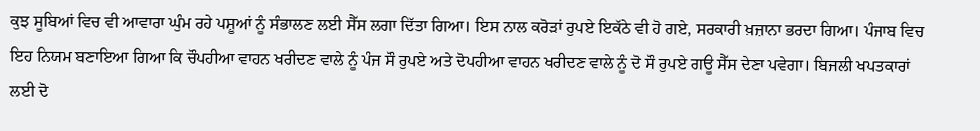ਕੁਝ ਸੂਬਿਆਂ ਵਿਚ ਵੀ ਆਵਾਰਾ ਘੁੰਮ ਰਹੇ ਪਸ਼ੂਆਂ ਨੂੰ ਸੰਭਾਲਣ ਲਈ ਸੈੱਸ ਲਗਾ ਦਿੱਤਾ ਗਿਆ। ਇਸ ਨਾਲ ਕਰੋੜਾਂ ਰੁਪਏ ਇਕੱਠੇ ਵੀ ਹੋ ਗਏ, ਸਰਕਾਰੀ ਖ਼ਜ਼ਾਨਾ ਭਰਦਾ ਗਿਆ। ਪੰਜਾਬ ਵਿਚ ਇਹ ਨਿਯਮ ਬਣਾਇਆ ਗਿਆ ਕਿ ਚੌਪਹੀਆ ਵਾਹਨ ਖਰੀਦਣ ਵਾਲੇ ਨੂੰ ਪੰਜ ਸੌ ਰੁਪਏ ਅਤੇ ਦੋਪਹੀਆ ਵਾਹਨ ਖਰੀਦਣ ਵਾਲੇ ਨੂੰ ਦੋ ਸੌ ਰੁਪਏ ਗਊ ਸੈੱਸ ਦੇਣਾ ਪਵੇਗਾ। ਬਿਜਲੀ ਖਪਤਕਾਰਾਂ ਲਈ ਦੋ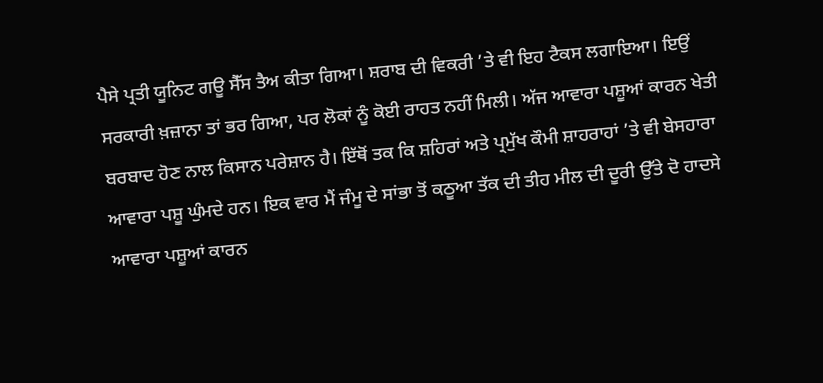ਪੈਸੇ ਪ੍ਰਤੀ ਯੂਨਿਟ ਗਊ ਸੈੱਸ ਤੈਅ ਕੀਤਾ ਗਿਆ। ਸ਼ਰਾਬ ਦੀ ਵਿਕਰੀ ’ਤੇ ਵੀ ਇਹ ਟੈਕਸ ਲਗਾਇਆ। ਇਉਂ ਸਰਕਾਰੀ ਖ਼ਜ਼ਾਨਾ ਤਾਂ ਭਰ ਗਿਆ, ਪਰ ਲੋਕਾਂ ਨੂੰ ਕੋਈ ਰਾਹਤ ਨਹੀਂ ਮਿਲੀ। ਅੱਜ ਆਵਾਰਾ ਪਸ਼ੂਆਂ ਕਾਰਨ ਖੇਤੀ ਬਰਬਾਦ ਹੋਣ ਨਾਲ ਕਿਸਾਨ ਪਰੇਸ਼ਾਨ ਹੈ। ਇੱਥੋਂ ਤਕ ਕਿ ਸ਼ਹਿਰਾਂ ਅਤੇ ਪ੍ਰਮੁੱਖ ਕੌਮੀ ਸ਼ਾਹਰਾਹਾਂ ’ਤੇ ਵੀ ਬੇਸਹਾਰਾ ਆਵਾਰਾ ਪਸ਼ੂ ਘੁੰਮਦੇ ਹਨ। ਇਕ ਵਾਰ ਮੈਂ ਜੰਮੂ ਦੇ ਸਾਂਭਾ ਤੋਂ ਕਠੂਆ ਤੱਕ ਦੀ ਤੀਹ ਮੀਲ ਦੀ ਦੂਰੀ ਉੱਤੇ ਦੋ ਹਾਦਸੇ ਆਵਾਰਾ ਪਸ਼ੂਆਂ ਕਾਰਨ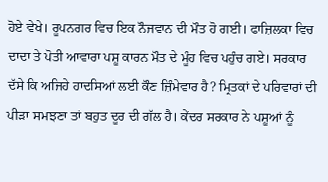ਹੋਏ ਵੇਖੇ। ਰੂਪਨਗਰ ਵਿਚ ਇਕ ਨੌਜਵਾਨ ਦੀ ਮੌਤ ਹੋ ਗਈ। ਫਾਜ਼ਿਲਕਾ ਵਿਚ ਦਾਦਾ ਤੇ ਪੋਤੀ ਆਵਾਰਾ ਪਸ਼ੂ ਕਾਰਨ ਮੌਤ ਦੇ ਮੂੰਹ ਵਿਚ ਪਹੁੰਚ ਗਏ। ਸਰਕਾਰ ਦੱਸੇ ਕਿ ਅਜਿਹੇ ਹਾਦਸਿਆਂ ਲਈ ਕੌਣ ਜ਼ਿੰਮੇਵਾਰ ਹੈ? ਮ੍ਰਿਤਕਾਂ ਦੇ ਪਰਿਵਾਰਾਂ ਦੀ ਪੀੜਾ ਸਮਝਣਾ ਤਾਂ ਬਹੁਤ ਦੂਰ ਦੀ ਗੱਲ ਹੈ। ਕੇਂਦਰ ਸਰਕਾਰ ਨੇ ਪਸ਼ੂਆਂ ਨੂੰ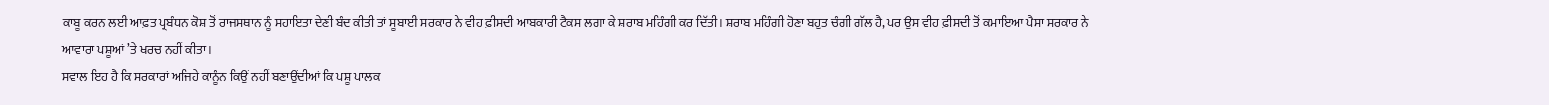ਕਾਬੂ ਕਰਨ ਲਈ ਆਫ਼ਤ ਪ੍ਰਬੰਧਨ ਕੋਸ਼ ਤੋਂ ਰਾਜਸਥਾਨ ਨੂੰ ਸਹਾਇਤਾ ਦੇਣੀ ਬੰਦ ਕੀਤੀ ਤਾਂ ਸੂਬਾਈ ਸਰਕਾਰ ਨੇ ਵੀਹ ਫ਼ੀਸਦੀ ਆਬਕਾਰੀ ਟੈਕਸ ਲਗਾ ਕੇ ਸ਼ਰਾਬ ਮਹਿੰਗੀ ਕਰ ਦਿੱਤੀ। ਸ਼ਰਾਬ ਮਹਿੰਗੀ ਹੋਣਾ ਬਹੁਤ ਚੰਗੀ ਗੱਲ ਹੈ, ਪਰ ਉਸ ਵੀਹ ਫ਼ੀਸਦੀ ਤੋਂ ਕਮਾਇਆ ਪੈਸਾ ਸਰਕਾਰ ਨੇ ਆਵਾਰਾ ਪਸ਼ੂਆਂ ’ਤੇ ਖਰਚ ਨਹੀਂ ਕੀਤਾ।
ਸਵਾਲ ਇਹ ਹੈ ਕਿ ਸਰਕਾਰਾਂ ਅਜਿਹੇ ਕਾਨੂੰਨ ਕਿਉਂ ਨਹੀਂ ਬਣਾਉਂਦੀਆਂ ਕਿ ਪਸ਼ੂ ਪਾਲਕ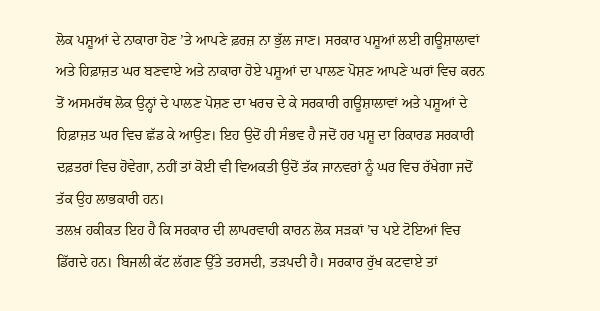ਲੋਕ ਪਸ਼ੂਆਂ ਦੇ ਨਾਕਾਰਾ ਹੋਣ ’ਤੇ ਆਪਣੇ ਫ਼ਰਜ਼ ਨਾ ਭੁੱਲ ਜਾਣ। ਸਰਕਾਰ ਪਸ਼ੂਆਂ ਲਈ ਗਊਸ਼ਾਲਾਵਾਂ ਅਤੇ ਹਿਫ਼ਾਜ਼ਤ ਘਰ ਬਣਵਾਏ ਅਤੇ ਨਾਕਾਰਾ ਹੋਏ ਪਸ਼ੂਆਂ ਦਾ ਪਾਲਣ ਪੋਸ਼ਣ ਆਪਣੇ ਘਰਾਂ ਵਿਚ ਕਰਨ ਤੋਂ ਅਸਮਰੱਥ ਲੋਕ ਉਨ੍ਹਾਂ ਦੇ ਪਾਲਣ ਪੋਸ਼ਣ ਦਾ ਖਰਚ ਦੇ ਕੇ ਸਰਕਾਰੀ ਗਊਸ਼ਾਲਾਵਾਂ ਅਤੇ ਪਸ਼ੂਆਂ ਦੇ ਹਿਫ਼ਾਜ਼ਤ ਘਰ ਵਿਚ ਛੱਡ ਕੇ ਆਉਣ। ਇਹ ਉਦੋਂ ਹੀ ਸੰਭਵ ਹੈ ਜਦੋਂ ਹਰ ਪਸ਼ੂ ਦਾ ਰਿਕਾਰਡ ਸਰਕਾਰੀ ਦਫ਼ਤਰਾਂ ਵਿਚ ਹੋਵੇਗਾ, ਨਹੀਂ ਤਾਂ ਕੋਈ ਵੀ ਵਿਅਕਤੀ ਉਦੋਂ ਤੱਕ ਜਾਨਵਰਾਂ ਨੂੰ ਘਰ ਵਿਚ ਰੱਖੇਗਾ ਜਦੋਂ ਤੱਕ ਉਹ ਲਾਭਕਾਰੀ ਹਨ।
ਤਲਖ਼ ਹਕੀਕਤ ਇਹ ਹੈ ਕਿ ਸਰਕਾਰ ਦੀ ਲਾਪਰਵਾਹੀ ਕਾਰਨ ਲੋਕ ਸੜਕਾਂ ’ਚ ਪਏ ਟੋਇਆਂ ਵਿਚ ਡਿੱਗਦੇ ਹਨ। ਬਿਜਲੀ ਕੱਟ ਲੱਗਣ ਉੱਤੇ ਤਰਸਦੀ, ਤੜਪਦੀ ਹੈ। ਸਰਕਾਰ ਰੁੱਖ ਕਟਵਾਏ ਤਾਂ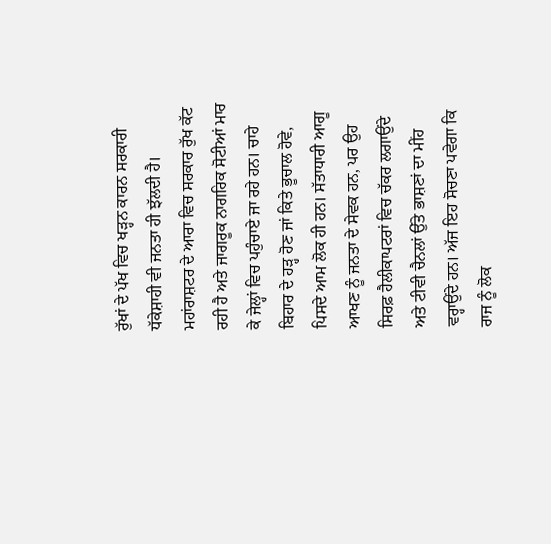ਰੁੱਖਾਂ ਦੇ ਪੱਖ ਵਿਚ ਖੜ੍ਹਨ ਕਾਰਨ ਸਰਕਾਰੀ ਧੱਕੇਸ਼ਾਹੀ ਵੀ ਜਨਤਾ ਹੀ ਝੱਲਦੀ ਹੈ। ਮਹਾਂਰਾਸ਼ਟਰ ਦੇ ਆਰਾ ਵਿਚ ਸਰਕਾਰ ਰੁੱਖ ਕੱਟ ਰਹੀ ਹੈ ਅਤੇ ਜਾਗਰੂਕ ਨਾਗਰਿਕ ਸੋਟੀਆਂ ਮਾਰ ਕੇ ਜੇਲ੍ਹਾਂ ਵਿਚ ਪਹੁੰਚਾਏ ਜਾ ਰਹੇ ਹਨ। ਚਾਹੇ ਬਿਹਾਰ ਦੇ ਹੜ੍ਹ ਹੋਣ ਜਾਂ ਕਿਤੇ ਭੂਚਾਲ ਹੋਵੇ, ਪਿਸਦੇ ਆਮ ਲੋਕ ਹੀ ਹਨ। ਸੱਤਾਧਾਰੀ ਆਗੂ ਆਖਣ ਨੂੰ ਜਨਤਾ ਦੇ ਸੇਵਕ ਹਨ, ਪਰ ਉਹ ਸਿਰਫ਼ ਹੈਲੀਕਾਪਟਰਾਂ ਵਿਚ ਚੱਕਰ ਲਗਾਉਂਦੇ ਅਤੇ ਟੀਵੀ ਚੈਨਲਾਂ ਉੱਤੇ ਭਾਸ਼ਣਾਂ ਦਾ ਮੀਂਹ ਵਰ੍ਹਾਉਂਦੇ ਹਨ। ਅੱਜ ਇਹ ਸੋਚਣਾ ਪਵੇਗਾ ਕਿ ਰਾਜ ਨੂੰ ਲੋਕ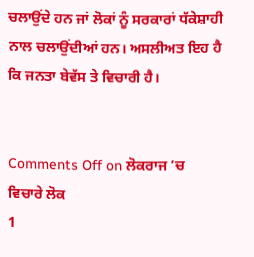ਚਲਾਉਂਦੇ ਹਨ ਜਾਂ ਲੋਕਾਂ ਨੂੰ ਸਰਕਾਰਾਂ ਧੱਕੇਸ਼ਾਹੀ ਨਾਲ ਚਲਾਉਂਦੀਆਂ ਹਨ। ਅਸਲੀਅਤ ਇਹ ਹੈ ਕਿ ਜਨਤਾ ਬੇਵੱਸ ਤੇ ਵਿਚਾਰੀ ਹੈ।


Comments Off on ਲੋਕਰਾਜ ’ਚ ਵਿਚਾਰੇ ਲੋਕ
1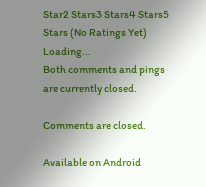Star2 Stars3 Stars4 Stars5 Stars (No Ratings Yet)
Loading...
Both comments and pings are currently closed.

Comments are closed.

Available on Android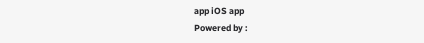app iOS app
Powered by :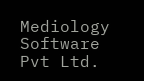Mediology Software Pvt Ltd.